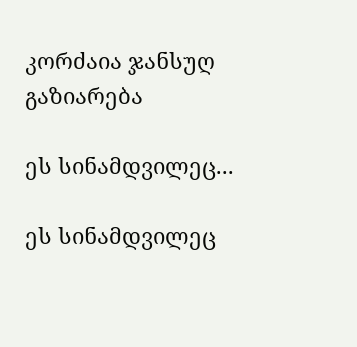კორძაია ჯანსუღ
გაზიარება

ეს სინამდვილეც...

ეს სინამდვილეც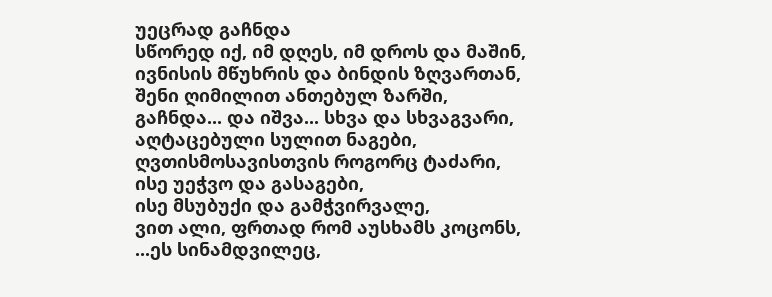უეცრად გაჩნდა
სწორედ იქ, იმ დღეს, იმ დროს და მაშინ,
ივნისის მწუხრის და ბინდის ზღვართან,
შენი ღიმილით ანთებულ ზარში,
გაჩნდა... და იშვა... სხვა და სხვაგვარი,
აღტაცებული სულით ნაგები,
ღვთისმოსავისთვის როგორც ტაძარი,
ისე უეჭვო და გასაგები,
ისე მსუბუქი და გამჭვირვალე,
ვით ალი, ფრთად რომ აუსხამს კოცონს,
...ეს სინამდვილეც,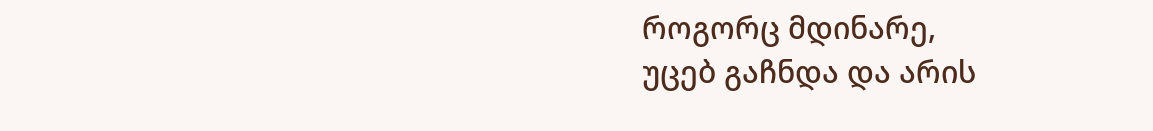როგორც მდინარე,
უცებ გაჩნდა და არის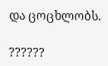და ცოცხლობს.

??????